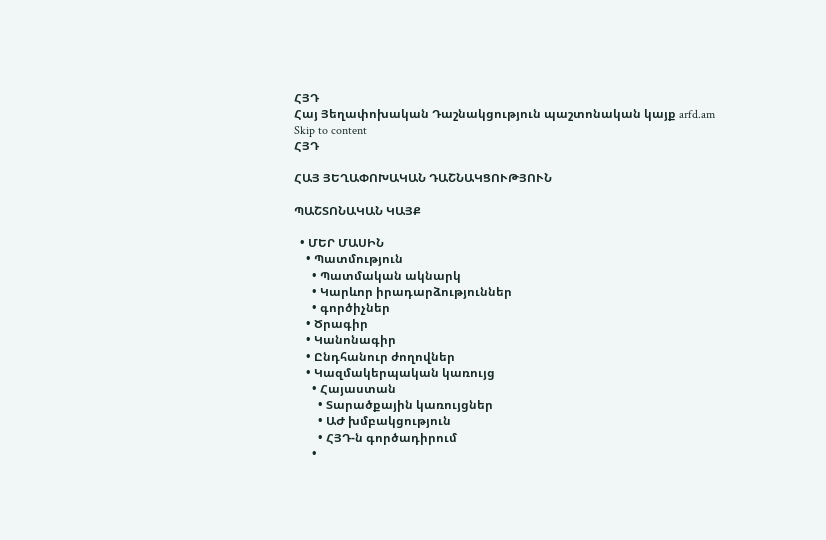ՀՅԴ
Հայ Յեղափոխական Դաշնակցություն պաշտոնական կայք arfd.am
Skip to content
ՀՅԴ

ՀԱՅ ՅԵՂԱՓՈԽԱԿԱՆ ԴԱՇՆԱԿՑՈՒԹՅՈՒՆ

ՊԱՇՏՈՆԱԿԱՆ ԿԱՅՔ

  • ՄԵՐ ՄԱՍԻՆ
    • Պատմություն
      • Պատմական ակնարկ
      • Կարևոր իրադարձություններ
      • գործիչներ
    • Ծրագիր
    • Կանոնագիր
    • Ընդհանուր ժողովներ
    • Կազմակերպական կառույց
      • Հայաստան
        • Տարածքային կառույցներ
        • ԱԺ խմբակցություն
        • ՀՅԴ-ն գործադիրում
      •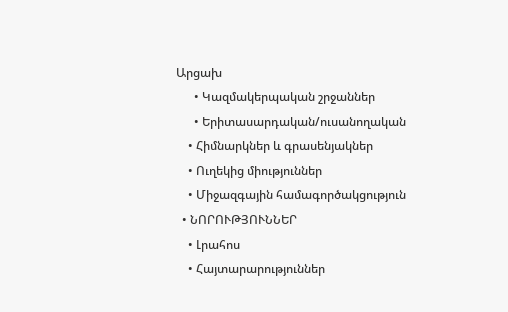Արցախ
      • Կազմակերպական շրջաններ
      • Երիտասարդական/ուսանողական
    • Հիմնարկներ և գրասենյակներ
    • Ուղեկից միություններ
    • Միջազգային համագործակցություն
  • ՆՈՐՈՒԹՅՈՒՆՆԵՐ
    • Լրահոս
    • Հայտարարություններ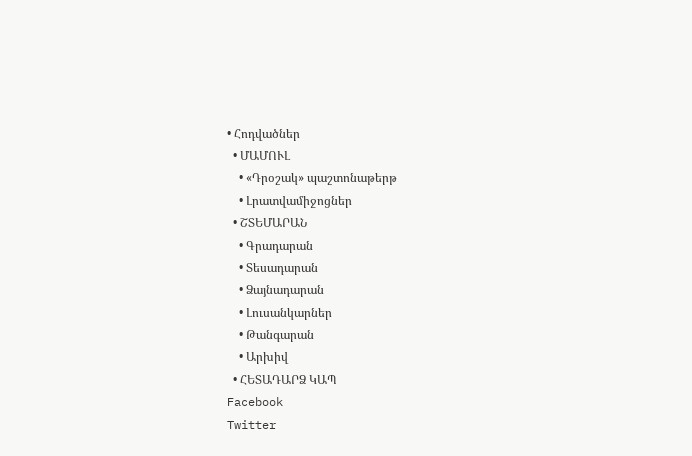• Հոդվածներ
  • ՄԱՄՈՒԼ
    • «Դրօշակ» պաշտոնաթերթ
    • Լրատվամիջոցներ
  • ՇՏԵՄԱՐԱՆ
    • Գրադարան
    • Տեսադարան
    • Ձայնադարան
    • Լուսանկարներ
    • Թանգարան
    • Արխիվ
  • ՀԵՏԱԴԱՐՁ ԿԱՊ
Facebook
Twitter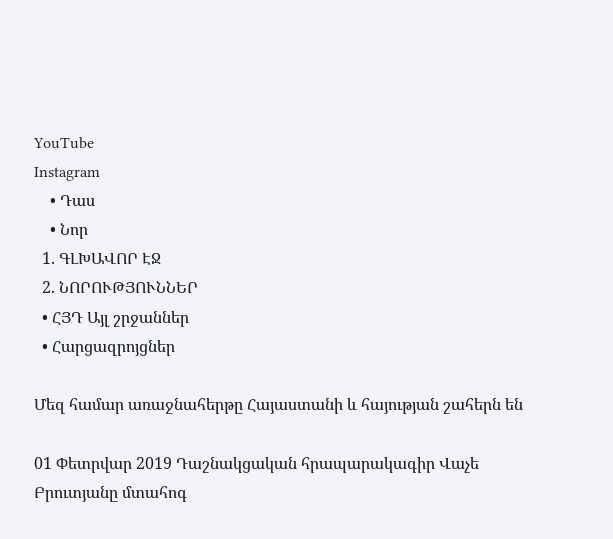YouTube
Instagram
    • Դաս
    • Նոր
  1. ԳԼԽԱՎՈՐ ԷՋ
  2. ՆՈՐՈՒԹՅՈՒՆՆԵՐ
  • ՀՅԴ Այլ շրջաններ
  • Հարցազրոյցներ

Մեզ համար առաջնահերթը Հայաստանի և հայության շահերն են

01 Փետրվար 2019 Դաշնակցական հրապարակագիր Վաչե Բրուտյանը մտահոգ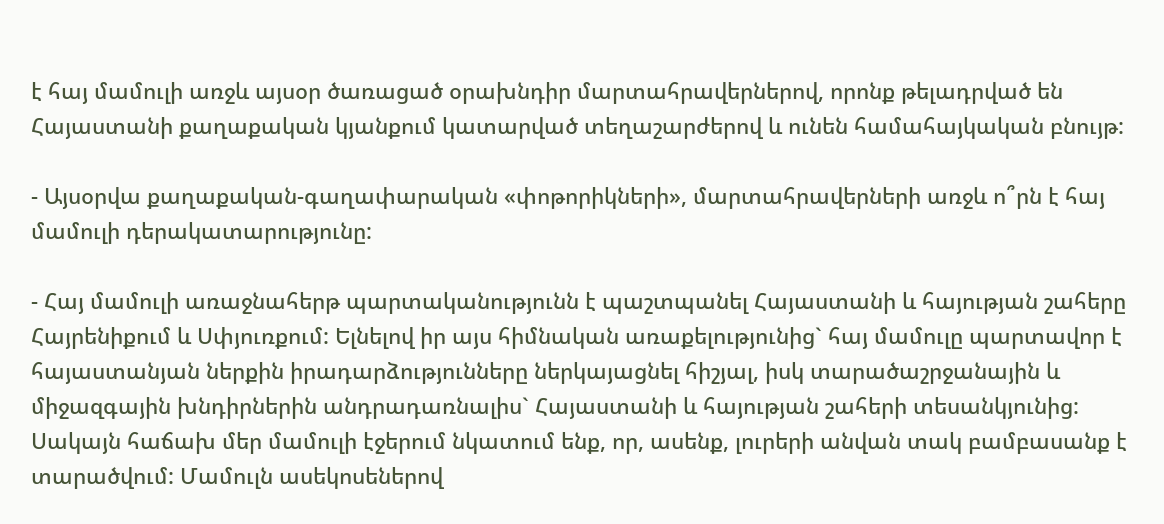է հայ մամուլի առջև այսօր ծառացած օրախնդիր մարտահրավերներով, որոնք թելադրված են Հայաստանի քաղաքական կյանքում կատարված տեղաշարժերով և ունեն համահայկական բնույթ:

- Այսօրվա քաղաքական-գաղափարական «փոթորիկների», մարտահրավերների առջև ո՞րն է հայ մամուլի դերակատարությունը:

- Հայ մամուլի առաջնահերթ պարտականությունն է պաշտպանել Հայաստանի և հայության շահերը Հայրենիքում և Սփյուռքում: Ելնելով իր այս հիմնական առաքելությունից` հայ մամուլը պարտավոր է հայաստանյան ներքին իրադարձությունները ներկայացնել հիշյալ, իսկ տարածաշրջանային և միջազգային խնդիրներին անդրադառնալիս` Հայաստանի և հայության շահերի տեսանկյունից: Սակայն հաճախ մեր մամուլի էջերում նկատում ենք, որ, ասենք, լուրերի անվան տակ բամբասանք է տարածվում: Մամուլն ասեկոսեներով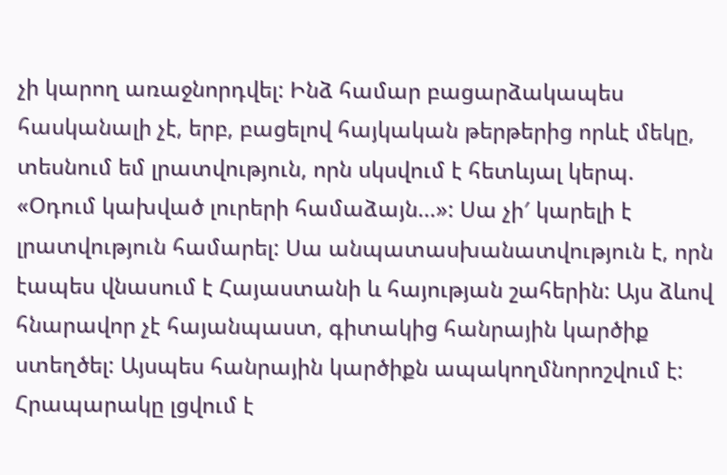չի կարող առաջնորդվել: Ինձ համար բացարձակապես հասկանալի չէ, երբ, բացելով հայկական թերթերից որևէ մեկը, տեսնում եմ լրատվություն, որն սկսվում է հետևյալ կերպ. «Օդում կախված լուրերի համաձայն...»: Սա չի′ կարելի է լրատվություն համարել: Սա անպատասխանատվություն է, որն էապես վնասում է Հայաստանի և հայության շահերին: Այս ձևով հնարավոր չէ հայանպաստ, գիտակից հանրային կարծիք ստեղծել: Այսպես հանրային կարծիքն ապակողմնորոշվում է: Հրապարակը լցվում է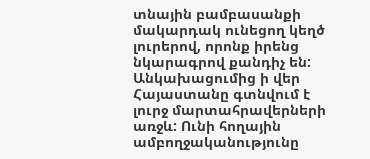տնային բամբասանքի մակարդակ ունեցող կեղծ լուրերով, որոնք իրենց նկարագրով քանդիչ են: Անկախացումից ի վեր Հայաստանը գտնվում է լուրջ մարտահրավերների առջև: Ունի հողային ամբողջականությունը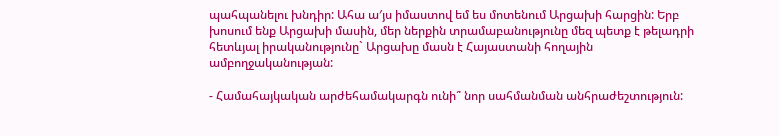պահպանելու խնդիր: Ահա ա′յս իմաստով եմ ես մոտենում Արցախի հարցին: Երբ խոսում ենք Արցախի մասին, մեր ներքին տրամաբանությունը մեզ պետք է թելադրի հետևյալ իրականությունը` Արցախը մասն է Հայաստանի հողային ամբողջականության:

- Համահայկական արժեհամակարգն ունի՞ նոր սահմանման անհրաժեշտություն: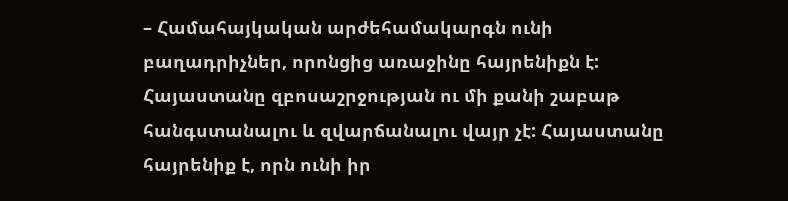– Համահայկական արժեհամակարգն ունի բաղադրիչներ, որոնցից առաջինը հայրենիքն է: Հայաստանը զբոսաշրջության ու մի քանի շաբաթ հանգստանալու և զվարճանալու վայր չէ: Հայաստանը հայրենիք է, որն ունի իր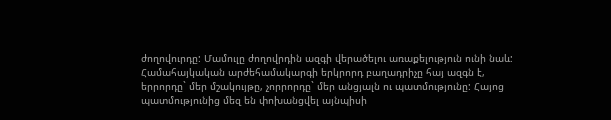ժողովուրդը: Մամուլը ժողովրդին ազգի վերածելու առաքելություն ունի նաև: Համահայկական արժեհամակարգի երկրորդ բաղադրիչը հայ ազգն է, երրորդը` մեր մշակույթը, չորրորդը` մեր անցյալն ու պատմությունը: Հայոց պատմությունից մեզ են փոխանցվել այնպիսի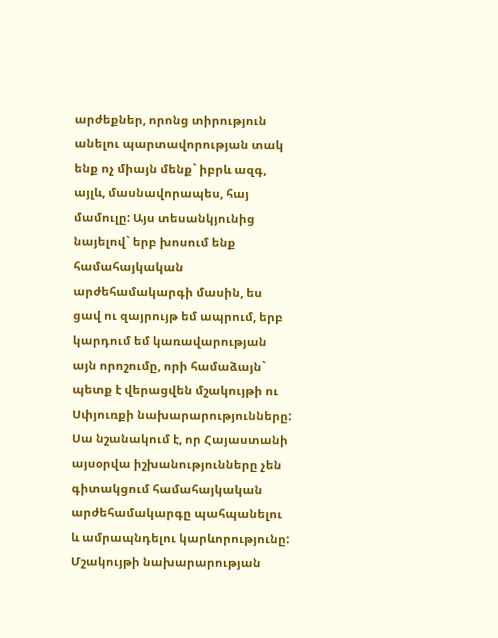արժեքներ, որոնց տիրություն անելու պարտավորության տակ ենք ոչ միայն մենք` իբրև ազգ, այլև, մասնավորապես, հայ մամուլը: Այս տեսանկյունից նայելով` երբ խոսում ենք համահայկական արժեհամակարգի մասին, ես ցավ ու զայրույթ եմ ապրում, երբ կարդում եմ կառավարության այն որոշումը, որի համաձայն` պետք է վերացվեն մշակույթի ու Սփյուռքի նախարարությունները: Սա նշանակում է, որ Հայաստանի այսօրվա իշխանությունները չեն գիտակցում համահայկական արժեհամակարգը պահպանելու և ամրապնդելու կարևորությունը: Մշակույթի նախարարության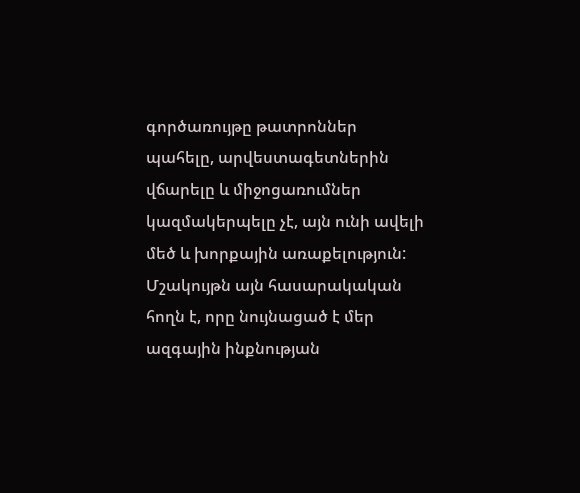գործառույթը թատրոններ պահելը, արվեստագետներին վճարելը և միջոցառումներ կազմակերպելը չէ, այն ունի ավելի մեծ և խորքային առաքելություն: Մշակույթն այն հասարակական հողն է, որը նույնացած է մեր ազգային ինքնության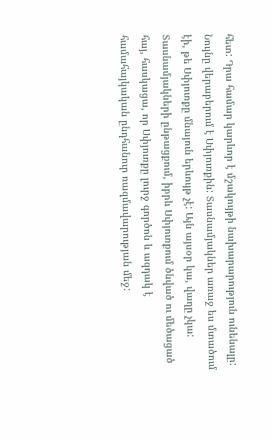հետ: Դրա համար կարևոր է մշակույթի նախարարություն ունենալը: Նույնը վերաբերում է Սփյուռքին: Տասնամյակներ առաջ ես մտածում էի, թե Սփյուռքը մնայուն երևույթ չէ: Այն այսօր կա, վաղը չկա: Տասնամյակների ընթացքում, իբրև Սփյուռքում ծնված ու մեծացած հայ, հասկացա, որ Սփյուռքը լուրջ գործոն և ազդակ է համահայկական ընդհանուր ռազմավարության մեջ: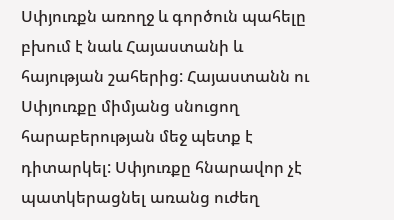Սփյուռքն առողջ և գործուն պահելը բխում է նաև Հայաստանի և հայության շահերից: Հայաստանն ու Սփյուռքը միմյանց սնուցող հարաբերության մեջ պետք է դիտարկել: Սփյուռքը հնարավոր չէ պատկերացնել առանց ուժեղ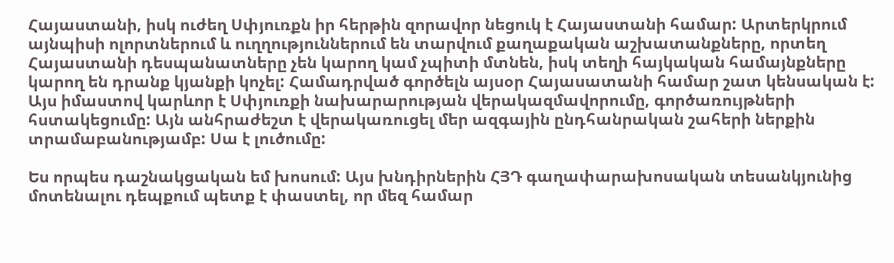Հայաստանի, իսկ ուժեղ Սփյուռքն իր հերթին զորավոր նեցուկ է Հայաստանի համար: Արտերկրում այնպիսի ոլորտներում և ուղղություններում են տարվում քաղաքական աշխատանքները, որտեղ Հայաստանի դեսպանատները չեն կարող կամ չպիտի մտնեն, իսկ տեղի հայկական համայնքները կարող են դրանք կյանքի կոչել: Համադրված գործելն այսօր Հայասատանի համար շատ կենսական է: Այս իմաստով կարևոր է Սփյուռքի նախարարության վերակազմավորումը, գործառույթների հստակեցումը: Այն անհրաժեշտ է վերակառուցել մեր ազգային ընդհանրական շահերի ներքին տրամաբանությամբ: Սա է լուծումը:

Ես որպես դաշնակցական եմ խոսում: Այս խնդիրներին ՀՅԴ գաղափարախոսական տեսանկյունից մոտենալու դեպքում պետք է փաստել, որ մեզ համար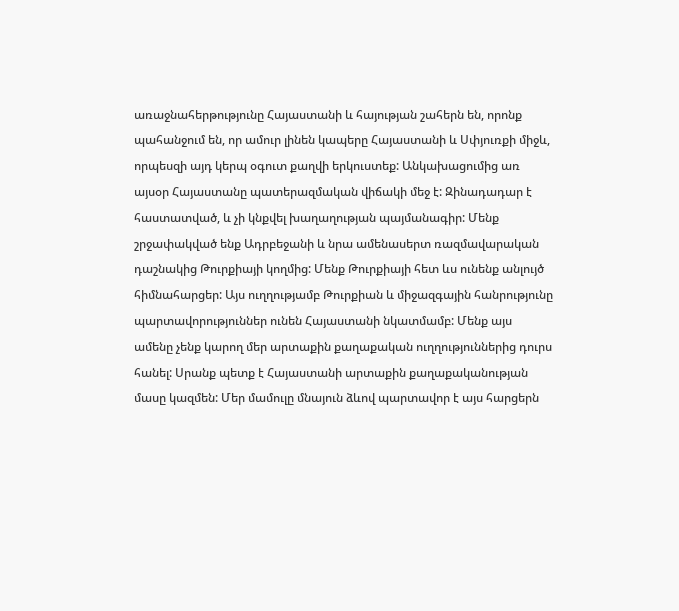առաջնահերթությունը Հայաստանի և հայության շահերն են, որոնք պահանջում են, որ ամուր լինեն կապերը Հայաստանի և Սփյուռքի միջև, որպեսզի այդ կերպ օգուտ քաղվի երկուստեք: Անկախացումից առ այսօր Հայաստանը պատերազմական վիճակի մեջ է: Զինադադար է հաստատված, և չի կնքվել խաղաղության պայմանագիր: Մենք շրջափակված ենք Ադրբեջանի և նրա ամենասերտ ռազմավարական դաշնակից Թուրքիայի կողմից: Մենք Թուրքիայի հետ ևս ունենք անլույծ հիմնահարցեր: Այս ուղղությամբ Թուրքիան և միջազգային հանրությունը պարտավորություններ ունեն Հայաստանի նկատմամբ: Մենք այս ամենը չենք կարող մեր արտաքին քաղաքական ուղղություններից դուրս հանել: Սրանք պետք է Հայաստանի արտաքին քաղաքականության մասը կազմեն: Մեր մամուլը մնայուն ձևով պարտավոր է այս հարցերն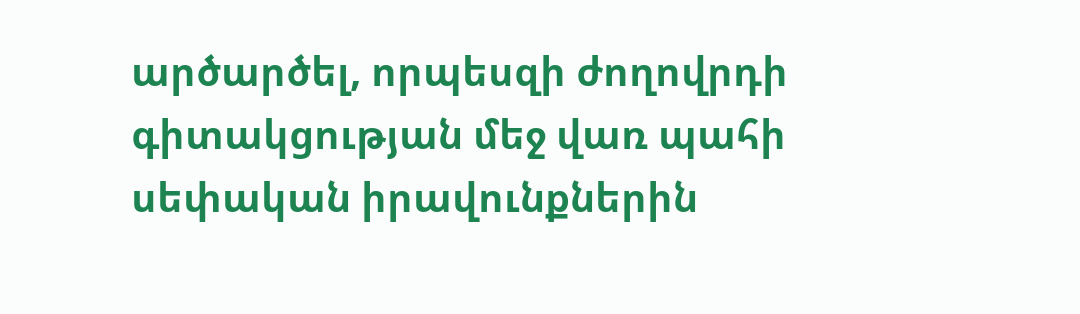արծարծել, որպեսզի ժողովրդի գիտակցության մեջ վառ պահի սեփական իրավունքներին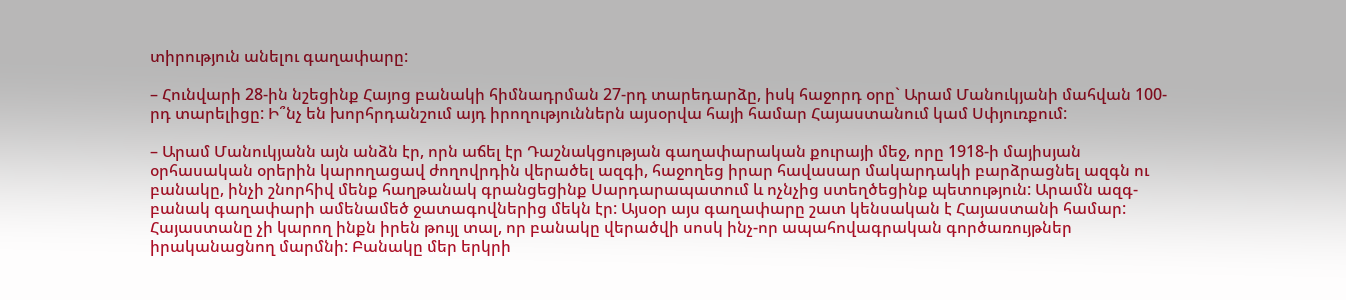տիրություն անելու գաղափարը:

– Հունվարի 28-ին նշեցինք Հայոց բանակի հիմնադրման 27-րդ տարեդարձը, իսկ հաջորդ օրը` Արամ Մանուկյանի մահվան 100-րդ տարելիցը: Ի՞նչ են խորհրդանշում այդ իրողություններն այսօրվա հայի համար Հայաստանում կամ Սփյուռքում:

– Արամ Մանուկյանն այն անձն էր, որն աճել էր Դաշնակցության գաղափարական քուրայի մեջ, որը 1918-ի մայիսյան օրհասական օրերին կարողացավ ժողովրդին վերածել ազգի, հաջողեց իրար հավասար մակարդակի բարձրացնել ազգն ու բանակը, ինչի շնորհիվ մենք հաղթանակ գրանցեցինք Սարդարապատում և ոչնչից ստեղծեցինք պետություն: Արամն ազգ-բանակ գաղափարի ամենամեծ ջատագովներից մեկն էր: Այսօր այս գաղափարը շատ կենսական է Հայաստանի համար: Հայաստանը չի կարող ինքն իրեն թույլ տալ, որ բանակը վերածվի սոսկ ինչ-որ ապահովագրական գործառույթներ իրականացնող մարմնի: Բանակը մեր երկրի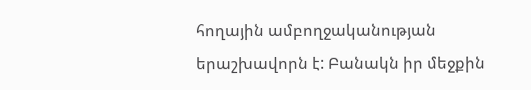հողային ամբողջականության երաշխավորն է: Բանակն իր մեջքին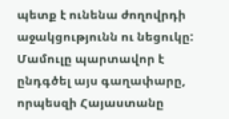պետք է ունենա ժողովրդի աջակցությունն ու նեցուկը: Մամուլը պարտավոր է ընդգծել այս գաղափարը, որպեսզի Հայաստանը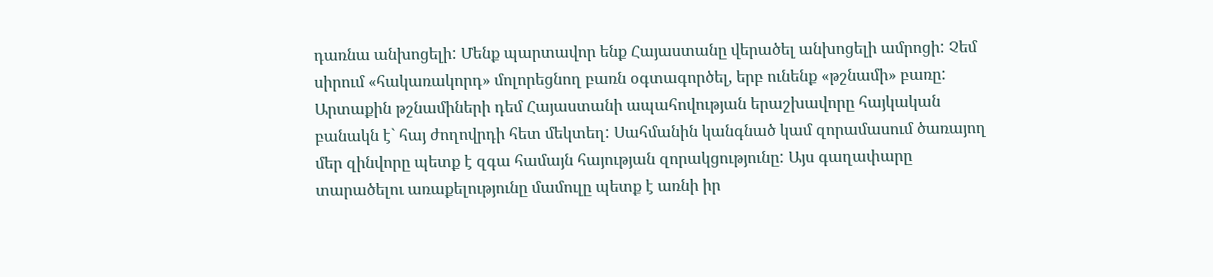դառնա անխոցելի: Մենք պարտավոր ենք Հայաստանը վերածել անխոցելի ամրոցի: Չեմ սիրում «հակառակորդ» մոլորեցնող բառն օգտագործել, երբ ունենք «թշնամի» բառը: Արտաքին թշնամիների դեմ Հայաստանի ապահովության երաշխավորը հայկական բանակն է` հայ ժողովրդի հետ մեկտեղ: Սահմանին կանգնած կամ զորամասում ծառայող մեր զինվորը պետք է զգա համայն հայության զորակցությունը: Այս գաղափարը տարածելու առաքելությունը մամուլը պետք է առնի իր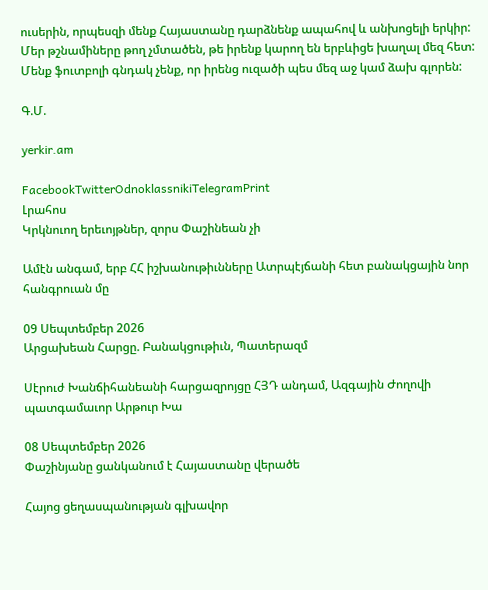ուսերին, որպեսզի մենք Հայաստանը դարձնենք ապահով և անխոցելի երկիր: Մեր թշնամիները թող չմտածեն, թե իրենք կարող են երբևիցե խաղալ մեզ հետ: Մենք ֆուտբոլի գնդակ չենք, որ իրենց ուզածի պես մեզ աջ կամ ձախ գլորեն:

Գ.Մ.

yerkir.am

FacebookTwitterOdnoklassnikiTelegramPrint
Լրահոս
Կրկնուող երեւոյթներ, զորս Փաշինեան չի

Ամէն անգամ, երբ ՀՀ իշխանութիւնները Ատրպէյճանի հետ բանակցային նոր հանգրուան մը

09 Սեպտեմբեր 2026
Արցախեան Հարցը. Բանակցութիւն, Պատերազմ

Սէրուժ Խանճիհանեանի հարցազրոյցը ՀՅԴ անդամ, Ազգային Ժողովի պատգամաւոր Արթուր Խա

08 Սեպտեմբեր 2026
Փաշինյանը ցանկանում է Հայաստանը վերածե

Հայոց ցեղասպանության գլխավոր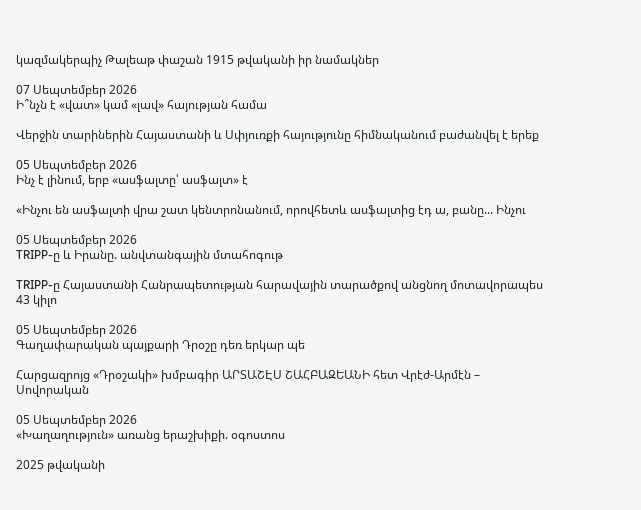կազմակերպիչ Թալեաթ փաշան 1915 թվականի իր նամակներ

07 Սեպտեմբեր 2026
Ի՞նչն է «վատ» կամ «լավ» հայության համա

Վերջին տարիներին Հայաստանի և Սփյուռքի հայությունը հիմնականում բաժանվել է երեք

05 Սեպտեմբեր 2026
Ինչ է լինում, երբ «ասֆալտը՝ ասֆալտ» է

«Ինչու են ասֆալտի վրա շատ կենտրոնանում, որովհետև ասֆալտից էդ ա, բանը... Ինչու

05 Սեպտեմբեր 2026
TRIPP-ը և Իրանը. անվտանգային մտահոգութ

TRIPP-ը Հայաստանի Հանրապետության հարավային տարածքով անցնող մոտավորապես 43 կիլո

05 Սեպտեմբեր 2026
Գաղափարական պայքարի Դրօշը դեռ երկար պե

Հարցազրոյց «Դրօշակի» խմբագիր ԱՐՏԱՇԷՍ ՇԱՀԲԱԶԵԱՆԻ հետ Վրէժ-Արմէն – Սովորական

05 Սեպտեմբեր 2026
«Խաղաղություն» առանց երաշխիքի. օգոստոս

2025 թվականի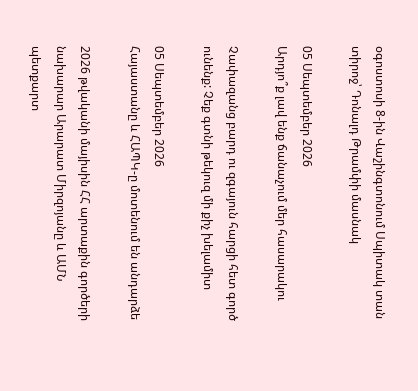օգոստոսի 8-ին Վաշինգտոնում Սպիտակ տան տիրոջ՝ Դոնալդ Թրամփի մասնակ

05 Սեպտեմբեր 2026
Արդյո՞ք լավ ենք ճանաչում մեր հասարակու

Չափազանց բարդ ու զգայուն հարցի հետ գործ ունենք: Չեք գտնի թեկուզ մի քիչ խելամիտ

05 Սեպտեմբեր 2026
Հայաստանը և ՀԱՊԿ-ը մոտենում են անդարձե

2026 թվականի մայիսին ՀՀ արտաքին գործերի նախարար Արարատ Միրզոյանը և ԱՄՆ պետքարտ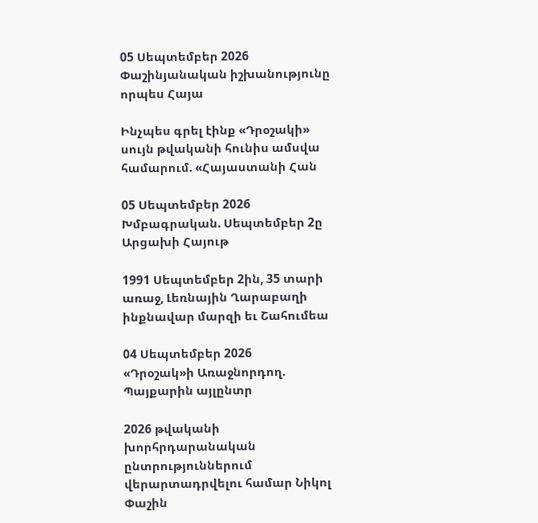05 Սեպտեմբեր 2026
Փաշինյանական իշխանությունը որպես Հայա

Ինչպես գրել էինք «Դրօշակի» սույն թվականի հունիս ամսվա համարում. «Հայաստանի Հան

05 Սեպտեմբեր 2026
Խմբագրական. Սեպտեմբեր 2ը Արցախի Հայութ

1991 Սեպտեմբեր 2ին, 35 տարի առաջ, Լեռնային Ղարաբաղի ինքնավար մարզի եւ Շահումեա

04 Սեպտեմբեր 2026
«Դրօշակ»ի Առաջնորդող. Պայքարին այլընտր

2026 թվականի խորհրդարանական ընտրություններում վերարտադրվելու համար Նիկոլ Փաշին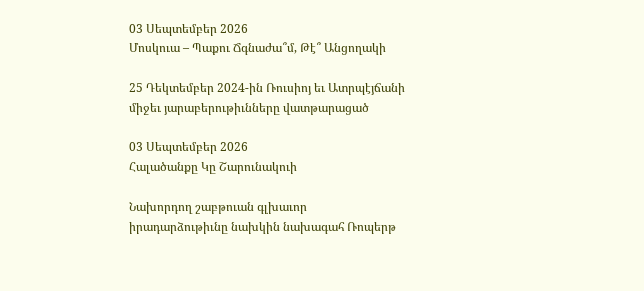03 Սեպտեմբեր 2026
Մոսկուա – Պաքու Ճգնաժա՞մ, Թէ՞ Անցողակի

25 Դեկտեմբեր 2024-ին Ռուսիոյ եւ Ատրպէյճանի միջեւ յարաբերութիւնները վատթարացած

03 Սեպտեմբեր 2026
Հալածանքը Կը Շարունակուի

Նախորդող շաբթուան գլխաւոր իրադարձութիւնը նախկին նախագահ Ռոպերթ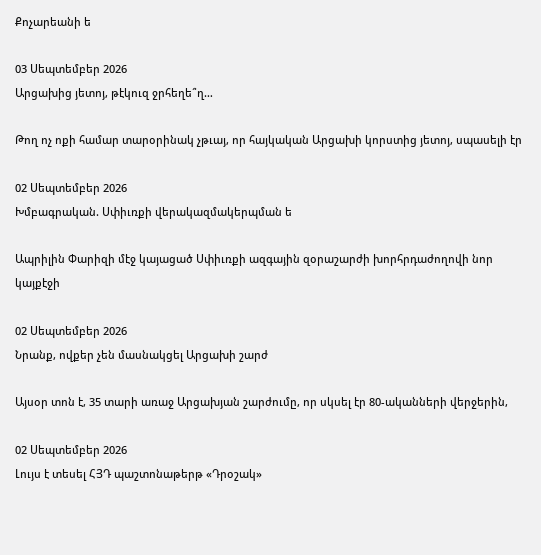Քոչարեանի ե

03 Սեպտեմբեր 2026
Արցախից յետոյ, թէկուզ ջրհեղե՞ղ…

Թող ոչ ոքի համար տարօրինակ չթւայ, որ հայկական Արցախի կորստից յետոյ, սպասելի էր

02 Սեպտեմբեր 2026
Խմբագրական. Սփիւռքի վերակազմակերպման ե

Ապրիլին Փարիզի մէջ կայացած Սփիւռքի ազգային զօրաշարժի խորհրդաժողովի նոր կայքէջի

02 Սեպտեմբեր 2026
Նրանք, ովքեր չեն մասնակցել Արցախի շարժ

Այսօր տոն է, 35 տարի առաջ Արցախյան շարժումը, որ սկսել էր 80-ականների վերջերին,

02 Սեպտեմբեր 2026
Լույս է տեսել ՀՅԴ պաշտոնաթերթ «Դրօշակ»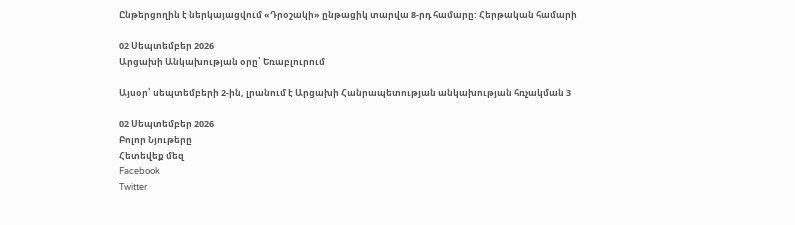Ընթերցողին է ներկայացվում «Դրօշակի» ընթացիկ տարվա 8-րդ համարը: Հերթական համարի

02 Սեպտեմբեր 2026
Արցախի Անկախության օրը՝ Եռաբլուրում

Այսօր՝ սեպտեմբերի 2-ին, լրանում է Արցախի Հանրապետության անկախության հռչակման 3

02 Սեպտեմբեր 2026
Բոլոր Նյութերը
Հետեվեք մեզ
Facebook
Twitter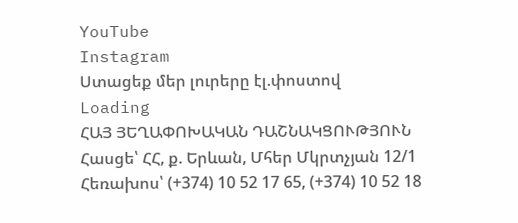YouTube
Instagram
Ստացեք մեր լուրերը էլ.փոստով
Loading
ՀԱՅ ՅԵՂԱՓՈԽԱԿԱՆ ԴԱՇՆԱԿՑՈՒԹՅՈՒՆ Հասցե՝ ՀՀ, ք. Երևան, Մհեր Մկրտչյան 12/1 Հեռախոս՝ (+374) 10 52 17 65, (+374) 10 52 18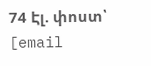74 Էլ. փոստ՝ [email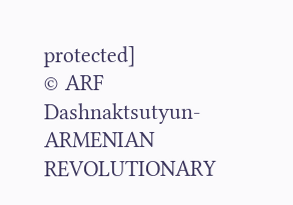protected]
© ARF Dashnaktsutyun- ARMENIAN REVOLUTIONARY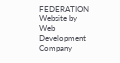FEDERATION Website by Web Development Company